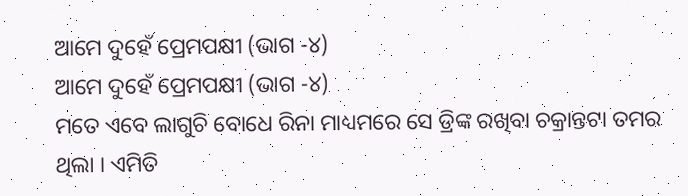ଆମେ ଦୁହେଁ ପ୍ରେମପକ୍ଷୀ (ଭାଗ -୪)
ଆମେ ଦୁହେଁ ପ୍ରେମପକ୍ଷୀ (ଭାଗ -୪)
ମତେ ଏବେ ଲାଗୁଚି ବୋଧେ ରିନା ମାଧ୍ୟମରେ ସେ ଡ୍ରିଙ୍କ ରଖିବା ଚକ୍ରାନ୍ତଟା ତମର ଥିଲା । ଏମିତି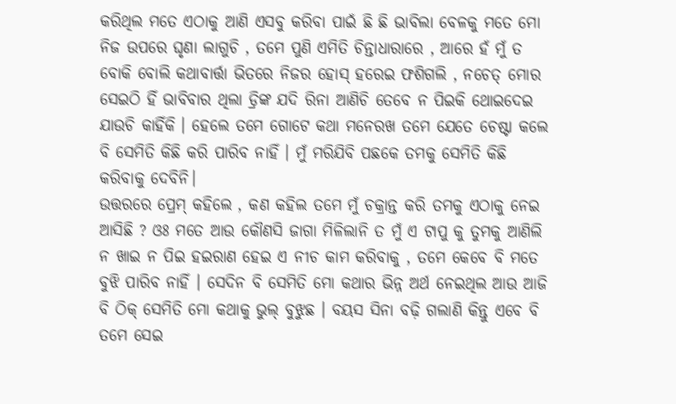କରିଥିଲ ମତେ ଏଠାକୁ ଆଣି ଏସବୁ କରିବା ପାଇଁ ଛି ଛି ଭାବିଲା ବେଳକୁ ମତେ ମୋ ନିଜ ଉପରେ ଘୃଣା ଲାଗୁଚି , ତମେ ପୁଣି ଏମିତି ଚିନ୍ତାଧାରାରେ , ଆରେ ହଁ ମୁଁ ତ ବୋକି ବୋଲି କଥାବାର୍ତ୍ତା ଭିତରେ ନିଜର ହୋସ୍ ହରେଇ ଫଶିଗଲି , ନଚେତ୍ ମୋର ସେଇଠି ହିଁ ଭାବିବାର ଥିଲା ଡ୍ରିଙ୍କ ଯଦି ରିନା ଆଣିଚି ତେବେ ନ ପିଇକି ଥୋଇଦେଇ ଯାଉଚି କାହିଁକି । ହେଲେ ତମେ ଗୋଟେ କଥା ମନେରଖ ତମେ ଯେତେ ଚେଷ୍ଟା କଲେ ବି ସେମିତି କିଛି କରି ପାରିବ ନାହିଁ । ମୁଁ ମରିଯିବି ପଛକେ ତମକୁ ସେମିତି କିଛି କରିବାକୁ ଦେବିନି।
ଉତ୍ତରରେ ପ୍ରେମ୍ କହିଲେ , କଣ କହିଲ ତମେ ମୁଁ ଚକ୍ରାନ୍ତ କରି ତମକୁ ଏଠାକୁ ନେଇ ଆସିଛି ? ଓଃ ମତେ ଆଉ କୌଣସି ଜାଗା ମିଳିଲାନି ତ ମୁଁ ଏ ଟାପୁ କୁ ତୁମକୁ ଆଣିଲି ନ ଖାଇ ନ ପିଇ ହଇରାଣ ହେଇ ଏ ନୀଚ କାମ କରିବାକୁ , ତମେ କେବେ ବି ମତେ ବୁଝି ପାରିବ ନାହିଁ । ସେଦିନ ବି ସେମିତି ମୋ କଥାର ଭିନ୍ନ ଅର୍ଥ ନେଇଥିଲ ଆଉ ଆଜି ବି ଠିକ୍ ସେମିତି ମୋ କଥାକୁ ଭୁଲ୍ ବୁଝୁଛ । ବୟସ ସିନା ବଢ଼ି ଗଲାଣି କିନ୍ତୁ ଏବେ ବି ତମେ ସେଇ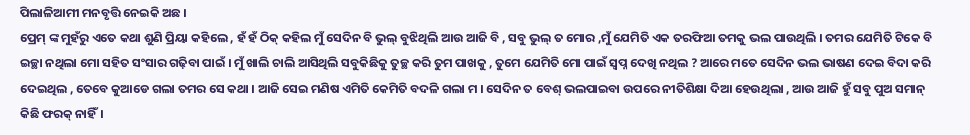ପିଲାଳିଆମୀ ମନବୃତ୍ତି ନେଇକି ଅଛ ।
ପ୍ରେମ୍ ଙ୍କ ମୁହଁରୁ ଏତେ କଥା ଶୁଣି ପ୍ରିୟା କହିଲେ , ହଁ ହଁ ଠିକ୍ କହିଲ ମୁଁ ସେଦିନ ବି ଭୁଲ୍ ବୁଝିଥିଲି ଆଉ ଆଜି ବି , ସବୁ ଭୁଲ୍ ତ ମୋର ,ମୁଁ ଯେମିତି ଏକ ତରଫିଆ ତମକୁ ଭଲ ପାଉଥିଲି । ତମର ଯେମିତି ଟିକେ ବି ଇଚ୍ଛା ନଥିଲା ମୋ ସହିତ ସଂସାର ଗଢ଼ିବା ପାଇଁ । ମୁଁ ଖାଲି ଚାଲି ଆସିଥିଲି ସବୁକିଛିକୁ ତୁଚ୍ଛ କରି ତୁମ ପାଖକୁ , ତୁମେ ଯେମିତି ମୋ ପାଇଁ ସ୍ବପ୍ନ ଦେଖି ନଥିଲ ? ଆରେ ମତେ ସେଦିନ ଭଲ ଭାଷଣ ଦେଇ ବିଦା କରି ଦେଇଥିଲ , ତେବେ କୁଆଡେ ଗଲା ତମର ସେ କଥା । ଆଜି ସେଇ ମଣିଷ ଏମିତି କେମିତି ବଦଳି ଗଲା ମ । ସେଦିନ ତ ବେଶ୍ ଭଲପାଇବା ଉପରେ ନୀତିଶିକ୍ଷା ଦିଆ ହେଉଥିଲା , ଆଉ ଆଜି ହୁଁ ସବୁ ପୁଅ ସମାନ୍ କିଛି ଫରକ୍ ନାହିଁ।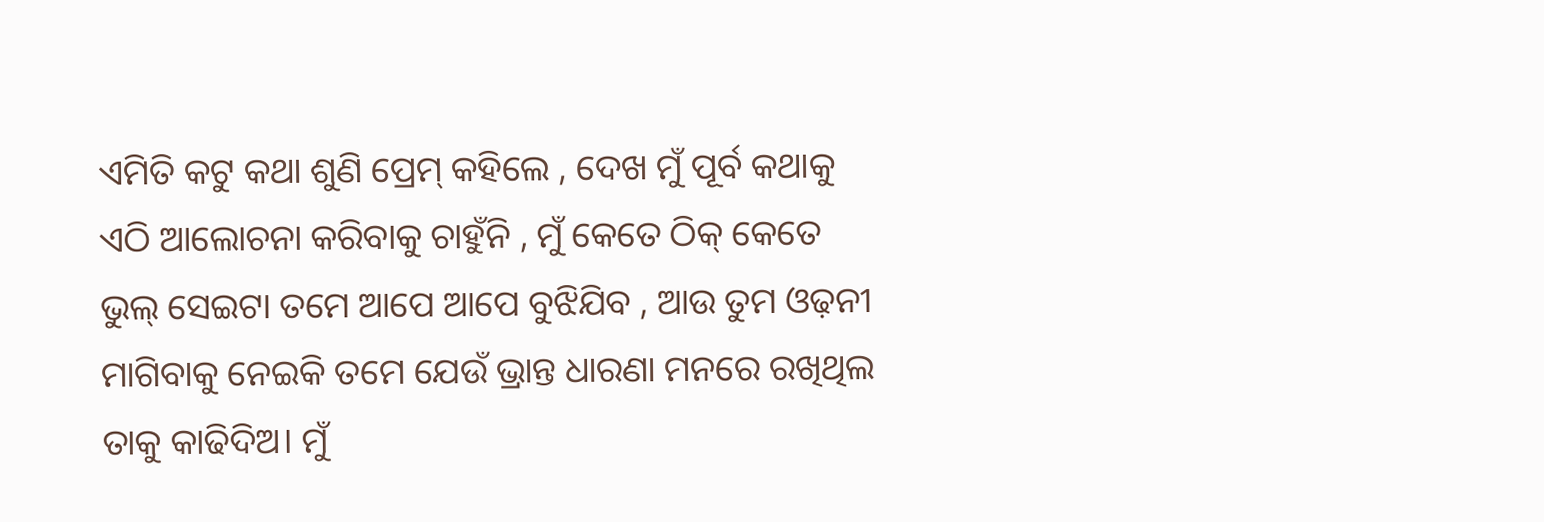ଏମିତି କଟୁ କଥା ଶୁଣି ପ୍ରେମ୍ କହିଲେ , ଦେଖ ମୁଁ ପୂର୍ବ କଥାକୁ ଏଠି ଆଲୋଚନା କରିବାକୁ ଚାହୁଁନି , ମୁଁ କେତେ ଠିକ୍ କେତେ ଭୁଲ୍ ସେଇଟା ତମେ ଆପେ ଆପେ ବୁଝିଯିବ , ଆଉ ତୁମ ଓଢ଼ନୀ ମାଗିବାକୁ ନେଇକି ତମେ ଯେଉଁ ଭ୍ରାନ୍ତ ଧାରଣା ମନରେ ରଖିଥିଲ ତାକୁ କାଢିଦିଅ। ମୁଁ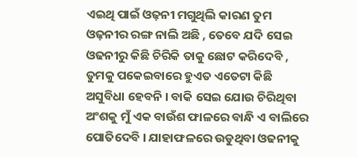ଏଇଥି ପାଇଁ ଓଢ଼ନୀ ମଗୁଥିଲି କାରଣ ତୁମ ଓଢ଼ନୀର ରଙ୍ଗ ନାଲି ଅଛି , ତେବେ ଯଦି ସେଇ ଓଢନୀରୁ କିଛି ଚିରିକି ତାକୁ ଛୋଟ କରିଦେବି , ତୁମକୁ ପକେଇବାରେ ହୁଏତ ଏତେଟା କିଛି ଅସୁବିଧା ହେବନି । ବାକି ସେଇ ଯୋଉ ଚିରିଥିବା ଅଂଶକୁ ମୁଁ ଏକ ବାଉଁଶ ଫାଳରେ ବାନ୍ଧି ଏ ବାଲିରେ ପୋତିଦେବି । ଯାହାଫଳରେ ଉଡୁଥିବା ଓଢନୀକୁ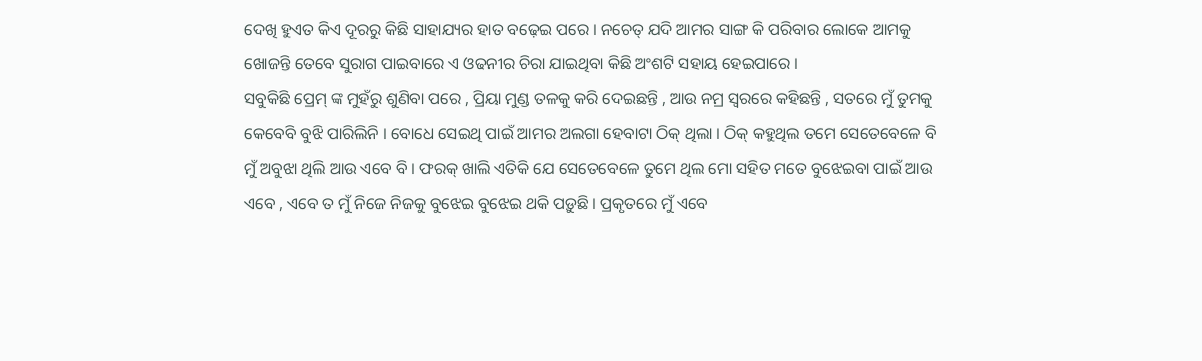ଦେଖି ହୁଏତ କିଏ ଦୂରରୁ କିଛି ସାହାଯ୍ୟର ହାତ ବଢ଼େଇ ପରେ । ନଚେତ୍ ଯଦି ଆମର ସାଙ୍ଗ କି ପରିବାର ଲୋକେ ଆମକୁ ଖୋଜନ୍ତି ତେବେ ସୁରାଗ ପାଇବାରେ ଏ ଓଢନୀର ଚିରା ଯାଇଥିବା କିଛି ଅଂଶଟି ସହାୟ ହେଇପାରେ ।
ସବୁକିଛି ପ୍ରେମ୍ ଙ୍କ ମୁହଁରୁ ଶୁଣିବା ପରେ , ପ୍ରିୟା ମୁଣ୍ଡ ତଳକୁ କରି ଦେଇଛନ୍ତି , ଆଉ ନମ୍ର ସ୍ଵରରେ କହିଛନ୍ତି , ସତରେ ମୁଁ ତୁମକୁ କେବେବି ବୁଝି ପାରିଲିନି । ବୋଧେ ସେଇଥି ପାଇଁ ଆମର ଅଲଗା ହେବାଟା ଠିକ୍ ଥିଲା । ଠିକ୍ କହୁଥିଲ ତମେ ସେତେବେଳେ ବି ମୁଁ ଅବୁଝା ଥିଲି ଆଉ ଏବେ ବି । ଫରକ୍ ଖାଲି ଏତିକି ଯେ ସେତେବେଳେ ତୁମେ ଥିଲ ମୋ ସହିତ ମତେ ବୁଝେଇବା ପାଇଁ ଆଉ ଏବେ , ଏବେ ତ ମୁଁ ନିଜେ ନିଜକୁ ବୁଝେଇ ବୁଝେଇ ଥକି ପଡ଼ୁଛି । ପ୍ରକୃତରେ ମୁଁ ଏବେ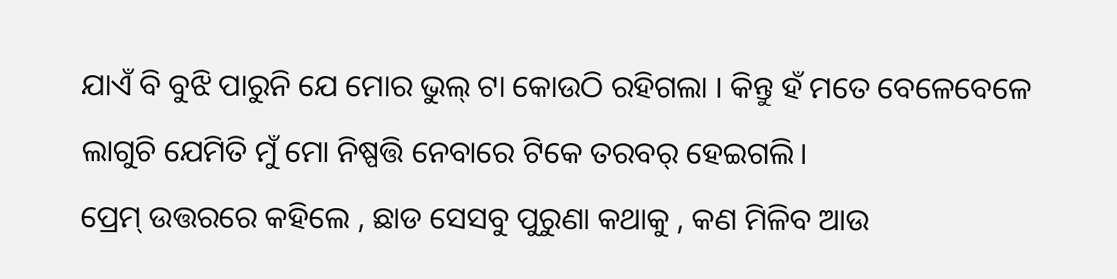ଯାଏଁ ବି ବୁଝି ପାରୁନି ଯେ ମୋର ଭୁଲ୍ ଟା କୋଉଠି ରହିଗଲା । କିନ୍ତୁ ହଁ ମତେ ବେଳେବେଳେ ଲାଗୁଚି ଯେମିତି ମୁଁ ମୋ ନିଷ୍ପତ୍ତି ନେବାରେ ଟିକେ ତରବର୍ ହେଇଗଲି।
ପ୍ରେମ୍ ଉତ୍ତରରେ କହିଲେ , ଛାଡ ସେସବୁ ପୁରୁଣା କଥାକୁ , କଣ ମିଳିବ ଆଉ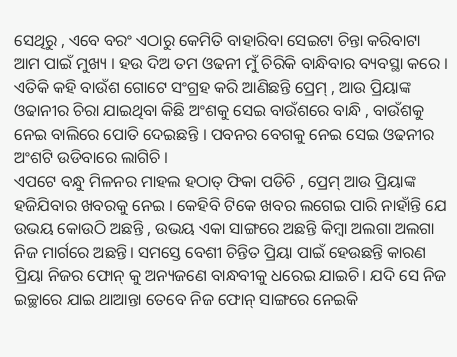ସେଥିରୁ , ଏବେ ବରଂ ଏଠାରୁ କେମିତି ବାହାରିବା ସେଇଟା ଚିନ୍ତା କରିବାଟା ଆମ ପାଇଁ ମୁଖ୍ୟ । ହଉ ଦିଅ ତମ ଓଢନୀ ମୁଁ ଚିରିକି ବାନ୍ଧିବାର ବ୍ୟବସ୍ଥା କରେ । ଏତିକି କହି ବାଉଁଶ ଗୋଟେ ସଂଗ୍ରହ କରି ଆଣିଛନ୍ତି ପ୍ରେମ୍ , ଆଉ ପ୍ରିୟାଙ୍କ ଓଢାନୀର ଚିରା ଯାଇଥିବା କିଛି ଅଂଶକୁ ସେଇ ବାଉଁଶରେ ବାନ୍ଧି , ବାଉଁଶକୁ ନେଇ ବାଲିରେ ପୋତି ଦେଇଛନ୍ତି । ପବନର ବେଗକୁ ନେଇ ସେଇ ଓଢନୀର ଅଂଶଟି ଉଡିବାରେ ଲାଗିଚି ।
ଏପଟେ ବନ୍ଧୁ ମିଳନର ମାହଲ ହଠାତ୍ ଫିକା ପଡିଚି , ପ୍ରେମ୍ ଆଉ ପ୍ରିୟାଙ୍କ ହଜିଯିବାର ଖବରକୁ ନେଇ । କେହିବି ଟିକେ ଖବର ଲଗେଇ ପାରି ନାହାଁନ୍ତି ଯେ ଉଭୟ କୋଉଠି ଅଛନ୍ତି , ଉଭୟ ଏକା ସାଙ୍ଗରେ ଅଛନ୍ତି କିମ୍ବା ଅଲଗା ଅଲଗା ନିଜ ମାର୍ଗରେ ଅଛନ୍ତି। ସମସ୍ତେ ବେଶୀ ଚିନ୍ତିତ ପ୍ରିୟା ପାଇଁ ହେଉଛନ୍ତି କାରଣ ପ୍ରିୟା ନିଜର ଫୋନ୍ କୁ ଅନ୍ୟଜଣେ ବାନ୍ଧବୀକୁ ଧରେଇ ଯାଇଚି। ଯଦି ସେ ନିଜ ଇଚ୍ଛାରେ ଯାଇ ଥାଆନ୍ତା ତେବେ ନିଜ ଫୋନ୍ ସାଙ୍ଗରେ ନେଇକି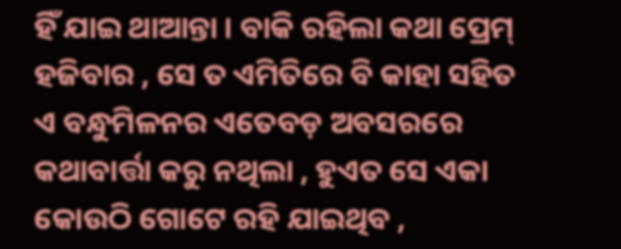ହିଁ ଯାଇ ଥାଆନ୍ତା । ବାକି ରହିଲା କଥା ପ୍ରେମ୍ ହଜିବାର , ସେ ତ ଏମିତିରେ ବି କାହା ସହିତ ଏ ବନ୍ଧୁମିଳନର ଏତେବଡ଼ ଅବସରରେ କଥାବାର୍ତ୍ତା କରୁ ନଥିଲା , ହୁଏତ ସେ ଏକା କୋଉଠି ଗୋଟେ ରହି ଯାଇଥିବ ,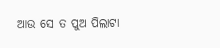ଆଉ ସେ ତ ପୁଅ ପିଲାଟା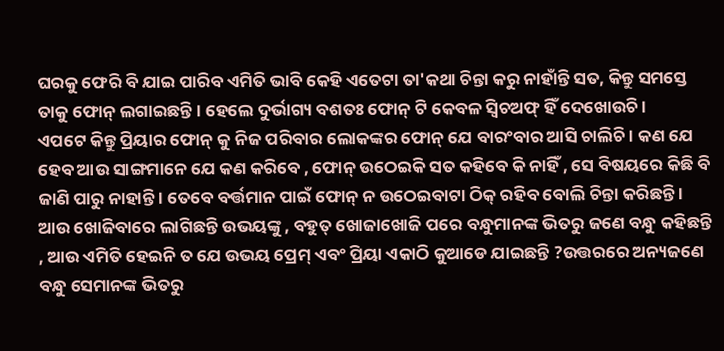ଘରକୁ ଫେରି ବି ଯାଇ ପାରିବ ଏମିତି ଭାବି କେହି ଏତେଟା ତା'କଥା ଚିନ୍ତା କରୁ ନାହାଁନ୍ତି ସତ, କିନ୍ତୁ ସମସ୍ତେ ତାକୁ ଫୋନ୍ ଲଗାଇଛନ୍ତି । ହେଲେ ଦୁର୍ଭାଗ୍ୟ ବଶତଃ ଫୋନ୍ ଟି କେବଳ ସ୍ୱିଚଅଫ୍ ହିଁ ଦେଖୋଉଚି ।
ଏପଟେ କିନ୍ତୁ ପ୍ରିୟାର ଫୋନ୍ କୁ ନିଜ ପରିବାର ଲୋକଙ୍କର ଫୋନ୍ ଯେ ବାରଂବାର ଆସି ଚାଲିଚି । କଣ ଯେ ହେବ ଆଉ ସାଙ୍ଗମାନେ ଯେ କଣ କରିବେ , ଫୋନ୍ ଉଠେଇକି ସତ କହିବେ କି ନାହିଁ , ସେ ବିଷୟରେ କିଛି ବି ଜାଣି ପାରୁ ନାହାନ୍ତି । ତେବେ ବର୍ତ୍ତମାନ ପାଇଁ ଫୋନ୍ ନ ଉଠେଇବାଟା ଠିକ୍ ରହିବ ବୋଲି ଚିନ୍ତା କରିଛନ୍ତି । ଆଉ ଖୋଜିବାରେ ଲାଗିଛନ୍ତି ଉଭୟଙ୍କୁ , ବହୁତ୍ ଖୋଜାଖୋଜି ପରେ ବନ୍ଧୁମାନଙ୍କ ଭିତରୁ ଜଣେ ବନ୍ଧୁ କହିଛନ୍ତି , ଆଉ ଏମିତି ହେଇନି ତ ଯେ ଉଭୟ ପ୍ରେମ୍ ଏବଂ ପ୍ରିୟା ଏକାଠି କୁଆଡେ ଯାଇଛନ୍ତି ?ଉତ୍ତରରେ ଅନ୍ୟଜଣେ ବନ୍ଧୁ ସେମାନଙ୍କ ଭିତରୁ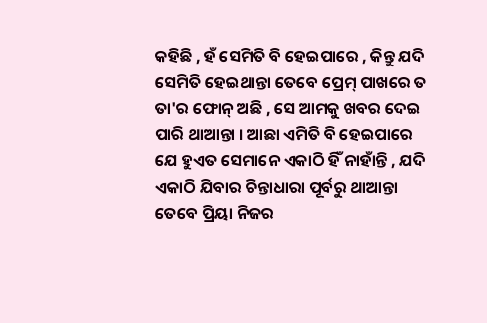କହିଛି , ହଁ ସେମିତି ବି ହେଇପାରେ , କିନ୍ତୁ ଯଦି ସେମିତି ହେଇଥାନ୍ତା ତେବେ ପ୍ରେମ୍ ପାଖରେ ତ ତା'ର ଫୋନ୍ ଅଛି , ସେ ଆମକୁ ଖବର ଦେଇ ପାରି ଥାଆନ୍ତା । ଆଛା ଏମିତି ବି ହେଇପାରେ ଯେ ହୁଏତ ସେମାନେ ଏକାଠି ହିଁ ନାହାଁନ୍ତି , ଯଦି ଏକାଠି ଯିବାର ଚିନ୍ତାଧାରା ପୂର୍ବରୁ ଥାଆନ୍ତା ତେବେ ପ୍ରିୟା ନିଜର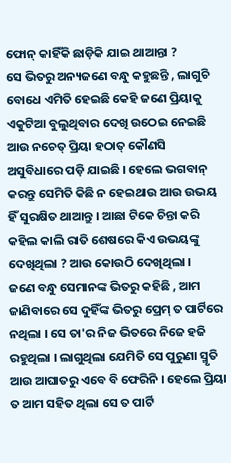ଫୋନ୍ କାହିଁକି ଛାଡ଼ିକି ଯାଇ ଥାଆନ୍ତା ?
ସେ ଭିତରୁ ଅନ୍ୟଜଣେ ବନ୍ଧୁ କହୁଛନ୍ତି , ଲାଗୁଚି ବୋଧେ ଏମିତି ହେଇଛି କେହି ଜଣେ ପ୍ରିୟାକୁ ଏକୁଟିଆ ବୁଲୁଥିବାର ଦେଖି ଉଠେଇ ନେଇଛି ଆଉ ନଚେତ୍ ପ୍ରିୟା ହଠାତ୍ କୌଣସି ଅସୁବିଧାରେ ପଡ଼ି ଯାଇଛି । ହେଲେ ଭଗବାନ୍ କରନ୍ତୁ ସେମିତି କିଛି ନ ହେଇଥାଉ ଆଉ ଉଭୟ ହିଁ ସୁରକ୍ଷିତ ଥାଆନ୍ତୁ । ଆଛା ଟିକେ ଚିନ୍ତା କରି କହିଲ କାଲି ରାତି ଶେଷରେ କିଏ ଉଭୟଙ୍କୁ ଦେଖିଥିଲା ? ଆଉ କୋଉଠି ଦେଖିଥିଲା ।
ଜଣେ ବନ୍ଧୁ ସେମାନଙ୍କ ଭିତରୁ କହିଛି , ଆମ ଜାଣିବାରେ ସେ ଦୁହିଁଙ୍କ ଭିତରୁ ପ୍ରେମ୍ ତ ପାର୍ଟିରେ ନଥିଲା । ସେ ତା'ର ନିଜ ଭିତରେ ନିଜେ ହଜି ରହୁଥିଲା । ଲାଗୁଥିଲା ଯେମିତି ସେ ପୁରୁଣା ସ୍ମୃତି ଆଉ ଆଘାତରୁ ଏବେ ବି ଫେରିନି । ହେଲେ ପ୍ରିୟା ତ ଆମ ସହିତ ଥିଲା ସେ ତ ପାର୍ଟି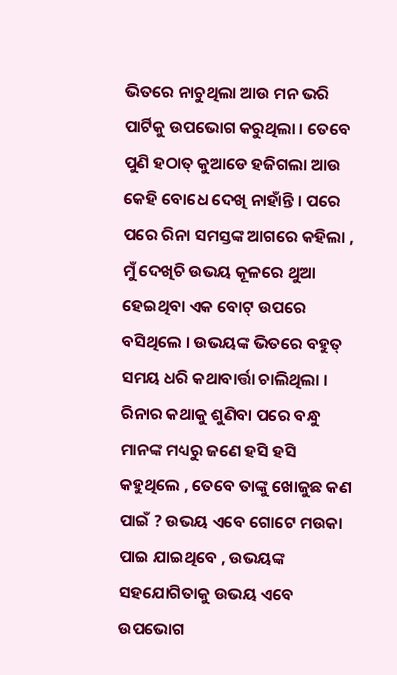ଭିତରେ ନାଚୁଥିଲା ଆଉ ମନ ଭରି ପାର୍ଟିକୁ ଉପଭୋଗ କରୁଥିଲା । ତେବେ ପୁଣି ହଠାତ୍ କୁଆଡେ ହଜିଗଲା ଆଉ କେହି ବୋଧେ ଦେଖି ନାହାଁନ୍ତି । ପରେ ପରେ ରିନା ସମସ୍ତଙ୍କ ଆଗରେ କହିଲା , ମୁଁ ଦେଖିଚି ଉଭୟ କୂଳରେ ଥୁଆ ହେଇଥିବା ଏକ ବୋଟ୍ ଉପରେ ବସିଥିଲେ । ଉଭୟଙ୍କ ଭିତରେ ବହୁତ୍ ସମୟ ଧରି କଥାବାର୍ତ୍ତା ଚାଲିଥିଲା ।
ରିନାର କଥାକୁ ଶୁଣିବା ପରେ ବନ୍ଧୁ ମାନଙ୍କ ମଧ୍ୟରୁ ଜଣେ ହସି ହସି କହୁଥିଲେ , ତେବେ ତାଙ୍କୁ ଖୋଜୁଛ କଣ ପାଇଁ ? ଉଭୟ ଏବେ ଗୋଟେ ମଉକା ପାଇ ଯାଇଥିବେ , ଉଭୟଙ୍କ ସହଯୋଗିତାକୁ ଉଭୟ ଏବେ ଉପଭୋଗ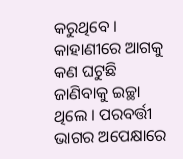କରୁଥିବେ ।
କାହାଣୀରେ ଆଗକୁ କଣ ଘଟୁଛି ଜାଣିବାକୁ ଇଚ୍ଛା ଥିଲେ । ପରବର୍ତ୍ତୀ ଭାଗର ଅପେକ୍ଷାରେ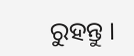ରୁହନ୍ତୁ ।